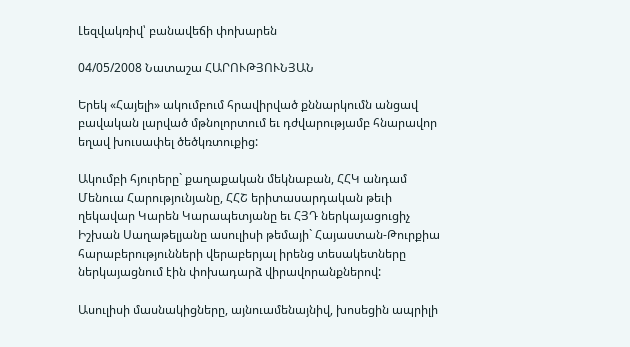Լեզվակռիվ՝ բանավեճի փոխարեն

04/05/2008 Նատաշա ՀԱՐՈՒԹՅՈՒՆՅԱՆ

Երեկ «Հայելի» ակումբում հրավիրված քննարկումն անցավ բավական լարված մթնոլորտում եւ դժվարությամբ հնարավոր եղավ խուսափել ծեծկռտուքից:

Ակումբի հյուրերը` քաղաքական մեկնաբան, ՀՀԿ անդամ Մենուա Հարությունյանը, ՀՀՇ երիտասարդական թեւի ղեկավար Կարեն Կարապետյանը եւ ՀՅԴ ներկայացուցիչ Իշխան Սաղաթելյանը ասուլիսի թեմայի` Հայաստան-Թուրքիա հարաբերությունների վերաբերյալ իրենց տեսակետները ներկայացնում էին փոխադարձ վիրավորանքներով:

Ասուլիսի մասնակիցները, այնուամենայնիվ, խոսեցին ապրիլի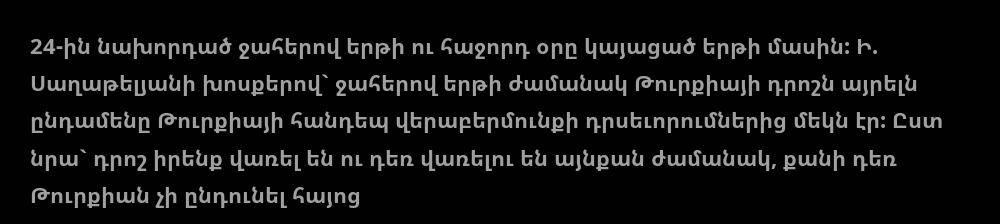24-ին նախորդած ջահերով երթի ու հաջորդ օրը կայացած երթի մասին: Ի. Սաղաթելյանի խոսքերով` ջահերով երթի ժամանակ Թուրքիայի դրոշն այրելն ընդամենը Թուրքիայի հանդեպ վերաբերմունքի դրսեւորումներից մեկն էր: Ըստ նրա` դրոշ իրենք վառել են ու դեռ վառելու են այնքան ժամանակ, քանի դեռ Թուրքիան չի ընդունել հայոց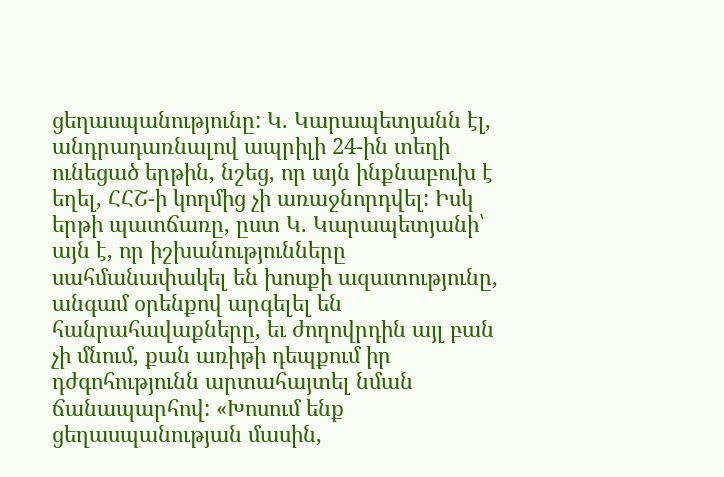ցեղասպանությունը: Կ. Կարապետյանն էլ, անդրադառնալով ապրիլի 24-ին տեղի ունեցած երթին, նշեց, որ այն ինքնաբուխ է եղել, ՀՀՇ-ի կողմից չի առաջնորդվել: Իսկ երթի պատճառը, ըստ Կ. Կարապետյանի՝ այն է, որ իշխանությունները սահմանափակել են խոսքի ազատությունը, անգամ օրենքով արգելել են հանրահավաքները, եւ ժողովրդին այլ բան չի մնում, քան առիթի դեպքում իր դժգոհությունն արտահայտել նման ճանապարհով: «Խոսում ենք ցեղասպանության մասին,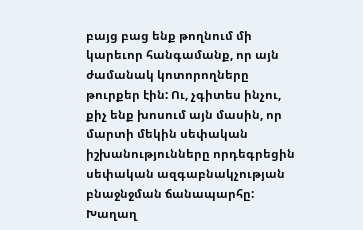բայց բաց ենք թողնում մի կարեւոր հանգամանք, որ այն ժամանակ կոտորողները թուրքեր էին: Ու, չգիտես ինչու, քիչ ենք խոսում այն մասին, որ մարտի մեկին սեփական իշխանությունները որդեգրեցին սեփական ազգաբնակչության բնաջնջման ճանապարհը: Խաղաղ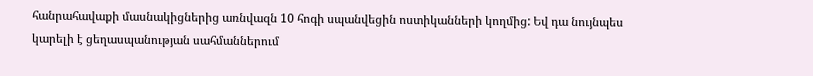հանրահավաքի մասնակիցներից առնվազն 10 հոգի սպանվեցին ոստիկանների կողմից: Եվ դա նույնպես կարելի է ցեղասպանության սահմաններում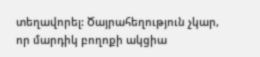տեղավորել: Ծայրահեղություն չկար, որ մարդիկ բողոքի ակցիա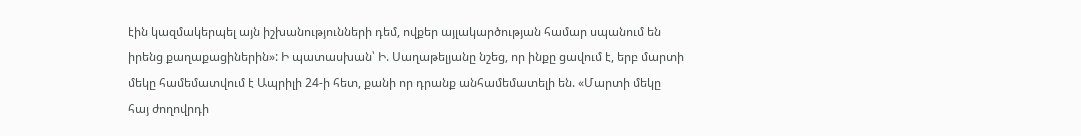էին կազմակերպել այն իշխանությունների դեմ, ովքեր այլակարծության համար սպանում են իրենց քաղաքացիներին»: Ի պատասխան՝ Ի. Սաղաթելյանը նշեց, որ ինքը ցավում է, երբ մարտի մեկը համեմատվում է Ապրիլի 24-ի հետ, քանի որ դրանք անհամեմատելի են. «Մարտի մեկը հայ ժողովրդի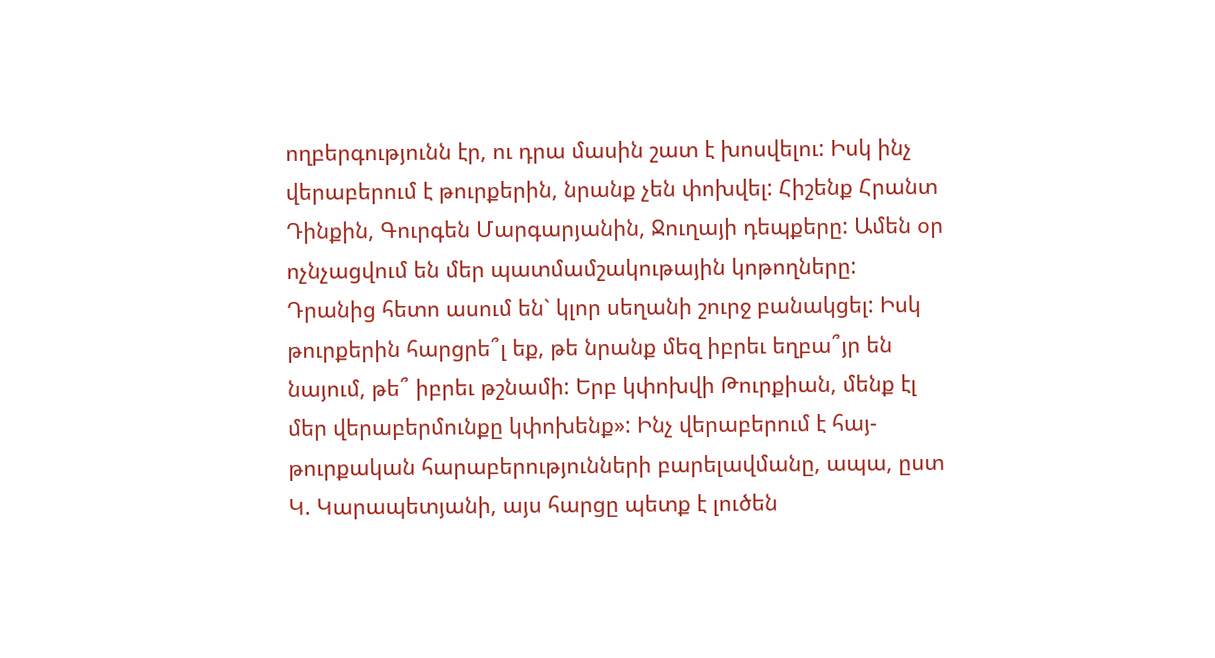ողբերգությունն էր, ու դրա մասին շատ է խոսվելու: Իսկ ինչ վերաբերում է թուրքերին, նրանք չեն փոխվել: Հիշենք Հրանտ Դինքին, Գուրգեն Մարգարյանին, Ջուղայի դեպքերը: Ամեն օր ոչնչացվում են մեր պատմամշակութային կոթողները: Դրանից հետո ասում են` կլոր սեղանի շուրջ բանակցել: Իսկ թուրքերին հարցրե՞լ եք, թե նրանք մեզ իբրեւ եղբա՞յր են նայում, թե՞ իբրեւ թշնամի: Երբ կփոխվի Թուրքիան, մենք էլ մեր վերաբերմունքը կփոխենք»: Ինչ վերաբերում է հայ-թուրքական հարաբերությունների բարելավմանը, ապա, ըստ Կ. Կարապետյանի, այս հարցը պետք է լուծեն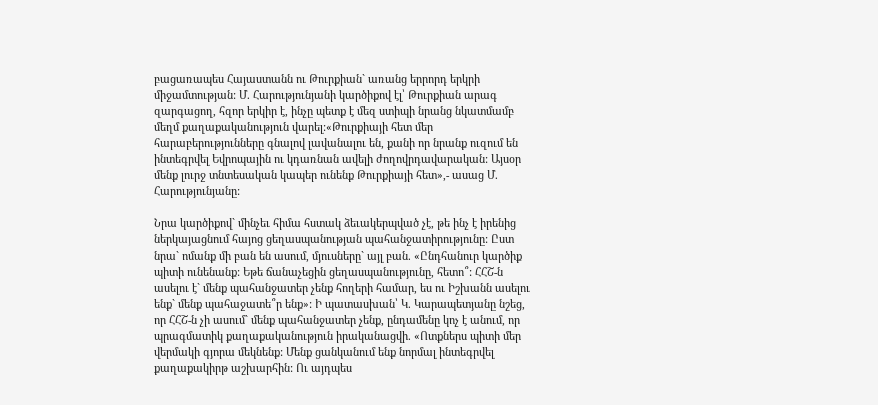բացառապես Հայաստանն ու Թուրքիան` առանց երրորդ երկրի միջամտության: Մ. Հարությունյանի կարծիքով էլ՝ Թուրքիան արագ զարգացող, հզոր երկիր է, ինչը պետք է մեզ ստիպի նրանց նկատմամբ մեղմ քաղաքականություն վարել:«Թուրքիայի հետ մեր հարաբերությունները գնալով լավանալու են, քանի որ նրանք ուզում են ինտեգրվել Եվրոպային ու կդառնան ավելի ժողովրդավարական: Այսօր մենք լուրջ տնտեսական կապեր ունենք Թուրքիայի հետ»,- ասաց Մ. Հարությունյանը:

Նրա կարծիքով` մինչեւ հիմա հստակ ձեւակերպված չէ, թե ինչ է իրենից ներկայացնում հայոց ցեղասպանության պահանջատիրությունը: Ըստ նրա` ոմանք մի բան են ասում, մյուսները` այլ բան. «Ընդհանուր կարծիք պիտի ունենանք: Եթե ճանաչեցին ցեղասպանությունը, հետո՞: ՀՀՇ-ն ասելու է` մենք պահանջատեր չենք հողերի համար, ես ու Իշխանն ասելու ենք` մենք պահաջատե՞ր ենք»: Ի պատասխան՝ Կ. Կարապետյանը նշեց, որ ՀՀՇ-ն չի ասում` մենք պահանջատեր չենք, ընդամենը կոչ է անում, որ պրագմատիկ քաղաքականություն իրականացվի. «Ոտքներս պիտի մեր վերմակի գյորա մեկնենք: Մենք ցանկանում ենք նորմալ ինտեգրվել քաղաքակիրթ աշխարհին: Ու այդպես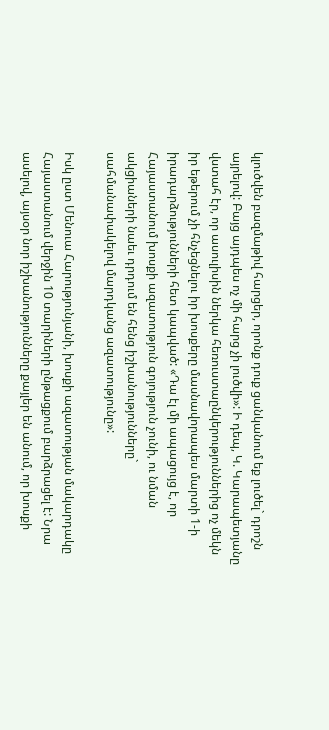կլուծվեն բազմաթիվ հարցեր, որոնք դուք ցանկանում եք լուծել` դրոշն այրելով: Բայց այդպես ոչ մի հարց չի լուծվի»: Ի դեպ, Կ. Կարապետյանը վստահ էր, որ ասուլիսին ներկա հեռուստաընկերություններից ոչ մեկն իր եթերում չի հնչեցնելու իր խոսքերը մասնավորապես մարտի 1-ի իրադարձությունների հետ կապված: «Դա էլ մի ապացույց է, որ Հայաստանում խոսքի ազատություն գոյություն չունի, ու նման ակցիաների նաեւ դրդում են հենց իշխանությունները` սահմանափակելով մարդկանց ազատությունը»:

Իսկ ըստ Մենուա Հարությունյանի, խոսքի ազատության մակարդակը Հայաստանում վերջին 10 տարիների ընթացքում բարձրացել է: Նրա ասելով, այսօր նոր իշխանությունները քայլեր են անում, որ խոսքի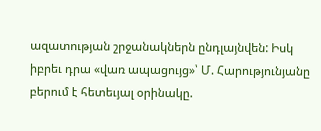ազատության շրջանակներն ընդլայնվեն: Իսկ իբրեւ դրա «վառ ապացույց»՝ Մ. Հարությունյանը բերում է հետեւյալ օրինակը.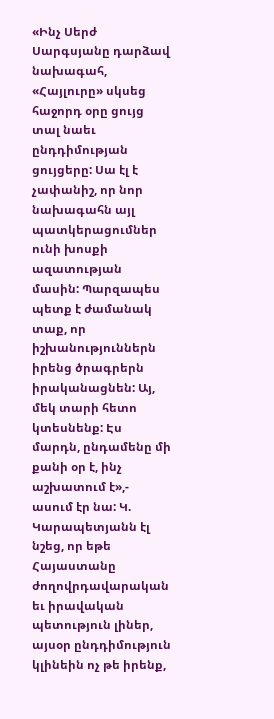«Ինչ Սերժ Սարգսյանը դարձավ նախագահ, «Հայլուրը» սկսեց հաջորդ օրը ցույց տալ նաեւ ընդդիմության ցույցերը: Սա էլ է չափանիշ, որ նոր նախագահն այլ պատկերացումներ ունի խոսքի ազատության մասին: Պարզապես պետք է ժամանակ տաք, որ իշխանություններն իրենց ծրագրերն իրականացնեն: Այ, մեկ տարի հետո կտեսնենք: Էս մարդն, ընդամենը մի քանի օր է, ինչ աշխատում է»,- ասում էր նա: Կ. Կարապետյանն էլ նշեց, որ եթե Հայաստանը ժողովրդավարական եւ իրավական պետություն լիներ, այսօր ընդդիմություն կլինեին ոչ թե իրենք,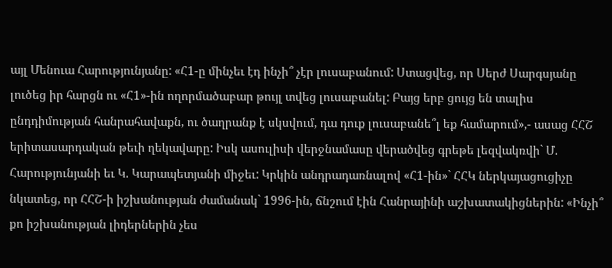այլ Մենուա Հարությունյանը: «Հ1-ը մինչեւ էդ ինչի՞ չէր լուսաբանում: Ստացվեց, որ Սերժ Սարգսյանը լուծեց իր հարցն ու «Հ1»-ին ողորմածաբար թույլ տվեց լուսաբանել: Բայց երբ ցույց են տալիս ընդդիմության հանրահավաքն, ու ծաղրանք է սկսվում, դա դուք լուսաբանե՞լ եք համարում»,- ասաց ՀՀՇ երիտասարդական թեւի ղեկավարը: Իսկ ասուլիսի վերջնամասը վերածվեց գրեթե լեզվակռվի` Մ. Հարությունյանի եւ Կ. Կարապետյանի միջեւ: Կրկին անդրադառնալով «Հ1-ին»` ՀՀԿ ներկայացուցիչը նկատեց, որ ՀՀՇ-ի իշխանության ժամանակ` 1996-ին, ճնշում էին Հանրայինի աշխատակիցներին: «Ինչի՞ քո իշխանության լիդերներին չես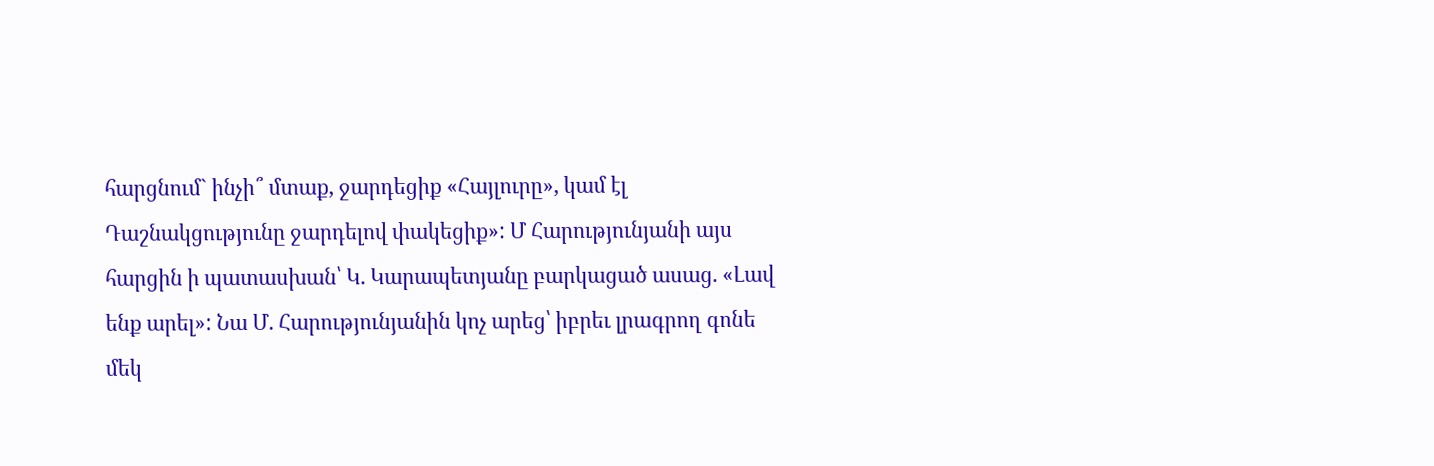հարցնում` ինչի՞ մտաք, ջարդեցիք «Հայլուրը», կամ էլ Դաշնակցությունը ջարդելով փակեցիք»: Մ Հարությունյանի այս հարցին ի պատասխան՝ Կ. Կարապետյանը բարկացած ասաց. «Լավ ենք արել»: Նա Մ. Հարությունյանին կոչ արեց՝ իբրեւ լրագրող գոնե մեկ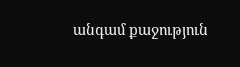անգամ քաջություն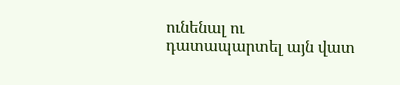ունենալ ու դատապարտել այն վատ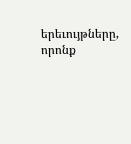երեւույթները, որոնք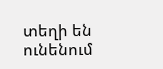տեղի են ունենում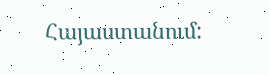Հայաստանում: